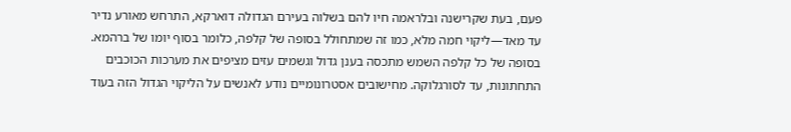פעם, בעת שקרישנה ובלראמה חיו להם בשלוה בעירם הגדולה דוארקא, התרחש מאורע נדיר עד מאד—ליקוי חמה מלא, כמו זה שמתחולל בסופה של קלפה, כלומר בסוף יומו של ברהמא. בסופה של כל קלפה השמש מתכסה בענן גדול וגשמים עזים מציפים את מערכות הכוכבים התחתונות, עד לסורגלוקה. מחישובים אסטרונומיים נודע לאנשים על הליקוי הגדול הזה בעוד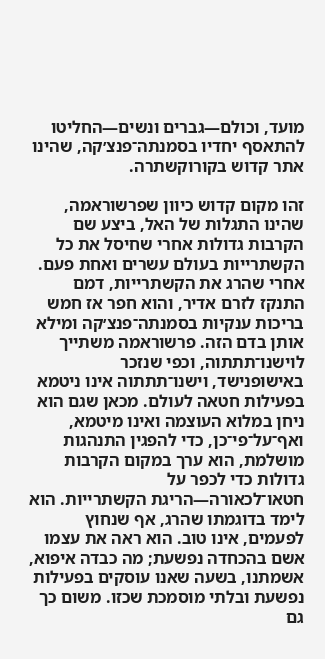מועד, וכולם—גברים ונשים—החליטו להתאסף יחדיו בסמנתה־פנצ׳קה, שהינו אתר קדוש בקורוקשתרה.

זהו מקום קדוש כיוון שפרשוראמה, שהינו התגלות של האל, ביצע שם הקרבות גדולות אחרי שחיסל את כל הקשתרייות בעולם עשרים ואחת פעם. אחרי שהרג את הקשתרייות, דמם התנקז לזרם אדיר, והוא חפר אז חמש בריכות ענקיות בסמנתה־פנצ׳קה ומילא אותן בדם הזה. פרשוראמה משתייך לוישנו־תתתוה, וכפי שנזכר באישופנישד, וישנו־תתתוה אינו ניטמא בפעילות חטאה לעולם. מכאן שגם הוא ניחן במלוא העוצמה ואינו מיטמא, ואף־על־פי־כן, כדי להפגין התנהגות מושלמת, הוא ערך במקום הקרבות גדולות כדי לכפר על חטאו־לכאורה—הריגת הקשתרייות. הוא לימד בדוגמתו שהרג, אף שנחוץ לפעמים, אינו טוב. הוא ראה את עצמו אשם בהכחדה נפשעת; מה כבדה איפוא, אשמתנו, בשעה שאנו עוסקים בפעילות נפשעת ובלתי מוסמכת שכזו. משום כך גם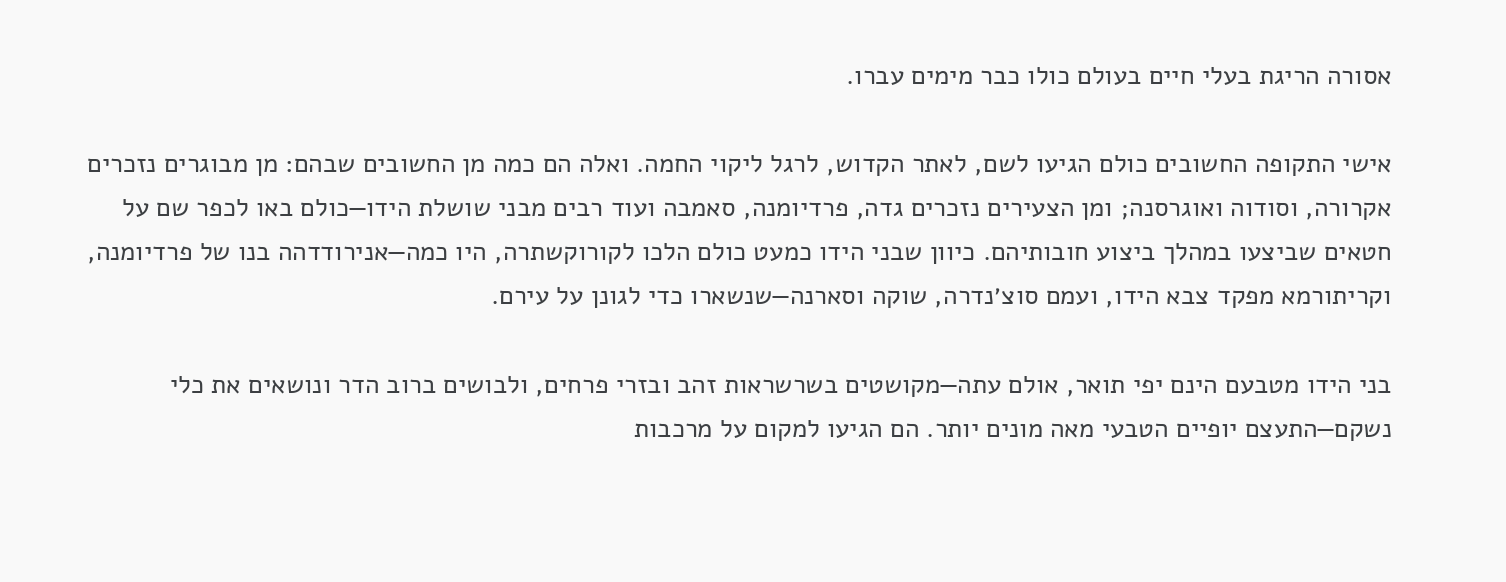אסורה הריגת בעלי חיים בעולם כולו כבר מימים עברו.

אישי התקופה החשובים כולם הגיעו לשם, לאתר הקדוש, לרגל ליקוי החמה. ואלה הם כמה מן החשובים שבהם: מן מבוגרים נזכרים אקרורה, וסודוה ואוגרסנה; ומן הצעירים נזכרים גדה, פרדיומנה, סאמבה ועוד רבים מבני שושלת הידו—כולם באו לכפר שם על חטאים שביצעו במהלך ביצוע חובותיהם. כיוון שבני הידו כמעט כולם הלכו לקורוקשתרה, היו כמה—אנירודדהה בנו של פרדיומנה, וקריתורמא מפקד צבא הידו, ועמם סוצ׳נדרה, שוקה וסארנה—שנשארו כדי לגונן על עירם.

בני הידו מטבעם הינם יפי תואר, אולם עתה—מקושטים בשרשראות זהב ובזרי פרחים, ולבושים ברוב הדר ונושאים את כלי נשקם—התעצם יופיים הטבעי מאה מונים יותר. הם הגיעו למקום על מרכבות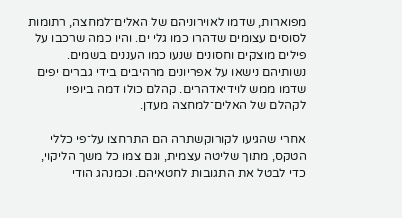מפוארות, שדמו לאוירוניהם של האלים־למחצה, רתומות לסוסים עצומים שדהרו כמו גלי ים. והיו כמה שרכבו על פילים מוצקים וחסונים שנעו כמו העננים בשמים. נשותיהם נישאו על אפריונים מרהיבים בידי גברים יפים שדמו ממש לוידיאדהרים. קהלם כולו דמה ביופיו לקהלם של האלים־למחצה מעדן.

אחרי שהגיעו לקורוקשתרה הם התרחצו על־פי כללי הטקס, מתוך שליטה עצמית, וגם צמו כל משך הליקוי, כדי לבטל את התגובות לחטאיהם. וכמנהג הודי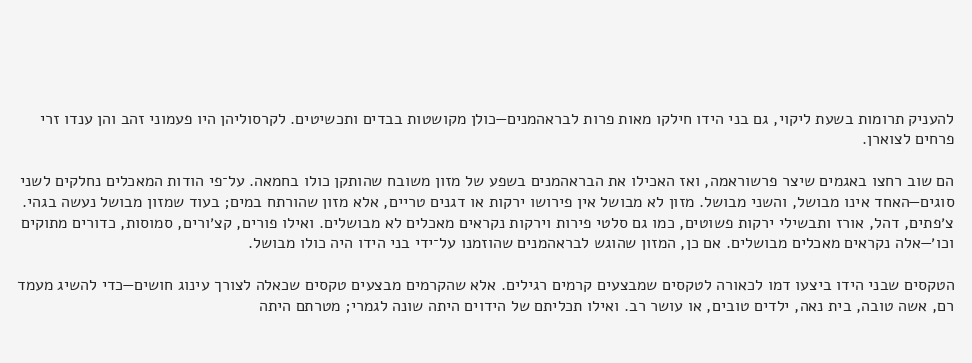להעניק תרומות בשעת ליקוי, גם בני הידו חילקו מאות פרות לבראהמנים—כולן מקושטות בבדים ותכשיטים. לקרסוליהן היו פעמוני זהב והן ענדו זרי פרחים לצוארן.

הם שוב רחצו באגמים שיצר פרשוראמה, ואז האכילו את הבראהמנים בשפע של מזון משובח שהותקן כולו בחמאה. על־פי הודות המאכלים נחלקים לשני סוגים—האחד אינו מבושל, והשני מבושל. מזון לא מבושל אין פירושו ירקות או דגנים טריים, אלא מזון שהורתח במים; בעוד שמזון מבושל נעשה בגהי. צ׳פתים, דהל, אורז ותבשילי ירקות פשוטים, כמו גם סלטי פירות וירקות נקראים מאכלים לא מבושלים. ואילו פורים, קצ׳ורים, סמוסות, כדורים מתוקים וכו׳—אלה נקראים מאכלים מבושלים. אם כן, המזון שהוגש לבראהמנים שהוזמנו על־ידי בני הידו היה כולו מבושל.

הטקסים שבני הידו ביצעו דמו לכאורה לטקסים שמבצעים קרמים רגילים. אלא שהקרמים מבצעים טקסים שכאלה לצורך עינוג חושים—כדי להשיג מעמד רם, אשה טובה, בית נאה, ילדים טובים, או עושר רב. ואילו תכליתם של הידוים היתה שונה לגמרי; מטרתם היתה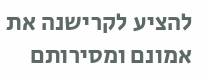להציע לקרישנה את אמונם ומסירותם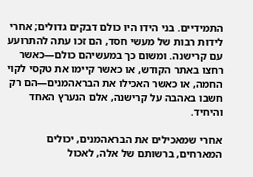התמידיים. בני הידו היו כולם דבקים גדולים; אחרי לידות רבות של מעשי חסד, הם זכו עתה להתרועע עם קרישנה. ומשום כך במעשיהם כולם—כאשר רחצו באתר הקודש, או כאשר קיימו את טקסי לקוי החמה, או כאשר האכילו את הבראהמנים—הם רק חשבו באהבה על קרישנה, אלם הנערץ האחד והיחיד.

אחרי שמאכילים את הבראהמנים, יכולים המארחים, ברשותם של אלה, לאכול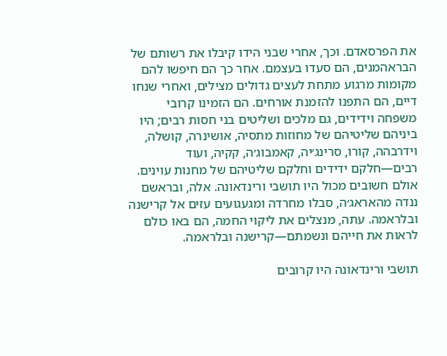את הפרסאדם. וכך, אחרי שבני הידו קיבלו את רשותם של הבראהמנים, הם סעדו בעצמם. אחר כך הם חיפשו להם מקומות מרגוע מתחת לעצים גדולים מצילים, ואחרי שנחו דיים, הם התפנו להזמנת אורחים. הם הזמינו קרובי משפחה וידידים, גם מלכים ושליטים בני חסות רבים; היו ביניהם שליטיהם של מחוזות מתסיה, אושינרה, קושלה, וידרבהה, קורו, סרינג׳יה, קאמבוג׳ה, קקיה, ועוד רבים—חלקם ידידים וחלקם שליטיהם של מחנות עוינים. אולם חשובים מכול היו תושבי ורינדאונה. אלה, ובראשם ננדה מהאראג׳ה, סבלו מחרדה ומגעגועים עזים אל קרישנה ובלראמה. עתה, מנצלים את ליקוי החמה, הם באו כולם לראות את חייהם ונשמתם—קרישנה ובלראמה.

תושבי ורינדאונה היו קרובים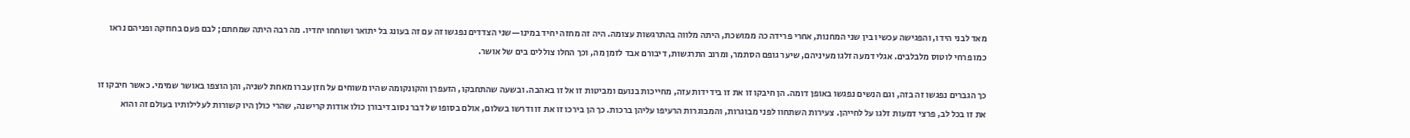מאד לבני הידו, והפגישה עכשיו בין שני המחנות, אחרי פרידה כה ממושכת, היתה מלווה בהתרגשות עצומה. היה זה מחזה יחיד במינו—שני הצדדים נפגשו זה עם זה בעונג בל יתואר ושוחחו יחדיו. מה רבה היתה שמחתם; לבם פעם בחוזקה ופניהם נראו כמו פרחי לוטוס מלבלבים. אגלי דמעה זלגו מעיניהם, שיער גופם הסתמר, ומרוב התרגשות, דיבורם אבד לזמן מה, וכך החלו צוללים בים של אושר.

כך הגברים נפגשו זה בזה, וגם הנשים נפגשו באופן דומה. הן חיבקו זו את זו בידידות עזה, מחייכות בנועם ומביטות זו אל זו באהבה. ובשעה שהתחבקו, הזעפרן והקונקומה שהיו משוחים על חזן עברו מאחת לשניה, והן הוצפו באושר שמימי. כאשר חיבקו זו את זו בכל לב, פרצי דמעות זלגו על לחייהן. צעירות השתחוו לפני מבוגרות, והמבוגרות הרעיפו עליהן ברכות. כך הן בירכו זו את זו ודרשו בשלום, אולם בסופו של דבר נסוב דיבורן כולו אודות קרישנה, שהרי כולן היו קשורות לעלילותיו בעולם זה והוא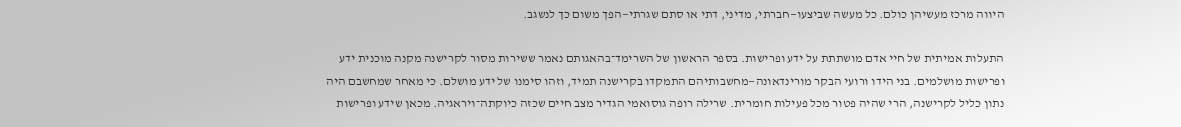היווה מרכז מעשיהן כולם. כל מעשה שביצעו—חברתי, מדיני, דתי או סתם שגרתי—הפך משום כך לנשגב.

התעלות אמיתית של חיי אדם מושתתת על ידע ופרישות. בספר הראשון של השרימד־בהאגותם נאמר ששירות מסור לקרישנה מקנה מוכנית ידע ופרישות מושלמים. בני הידו ורועי הבקר מורינדאונה—מחשבותיהם התמקדו בקרישנה תמיד, וזהו סימנו של ידע מושלם. כי מאחר שמחשבם היה נתון כליל לקרישנה, הרי שהיה פטור מכל פעילות חומרית. שרילה רופה גוסואמי הגדיר מצב חיים שכזה כיוקתה־ויראגיה. מכאן שידע ופרישות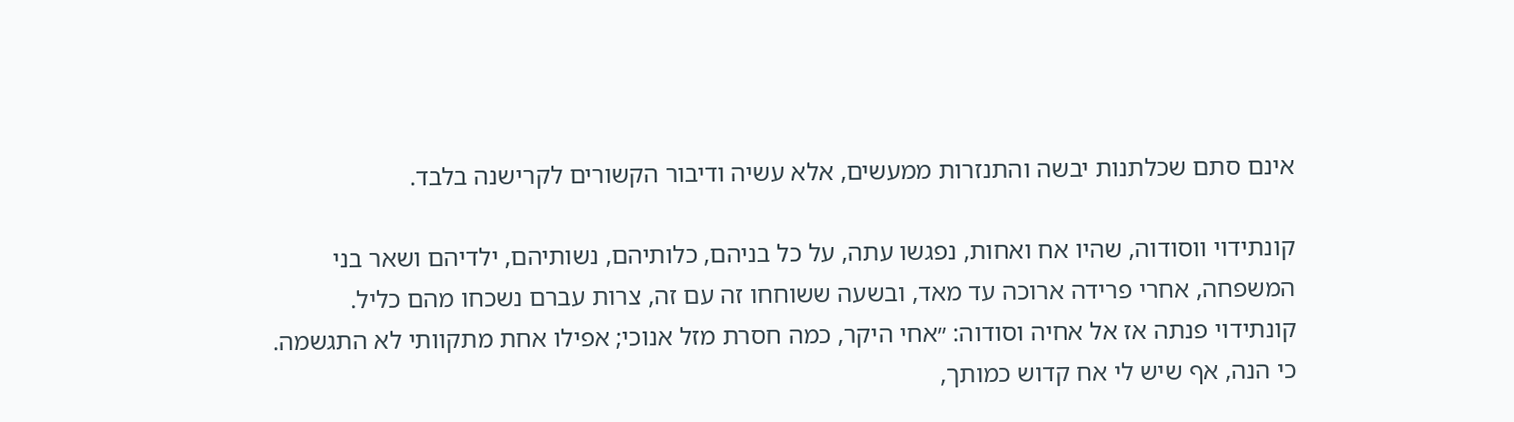אינם סתם שכלתנות יבשה והתנזרות ממעשים, אלא עשיה ודיבור הקשורים לקרישנה בלבד.

קונתידוי ווסודוה, שהיו אח ואחות, נפגשו עתה, על כל בניהם, כלותיהם, נשותיהם, ילדיהם ושאר בני המשפחה, אחרי פרידה ארוכה עד מאד, ובשעה ששוחחו זה עם זה, צרות עברם נשכחו מהם כליל. קונתידוי פנתה אז אל אחיה וסודוה: ״אחי היקר, כמה חסרת מזל אנוכי; אפילו אחת מתקוותי לא התגשמה. כי הנה, אף שיש לי אח קדוש כמותך,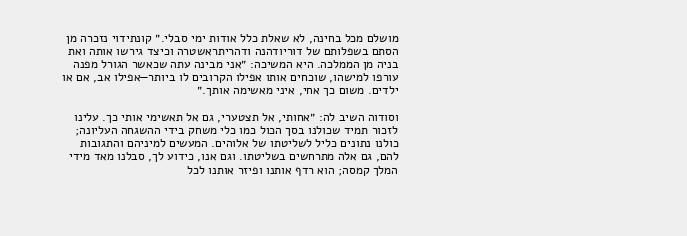מושלם מכל בחינה, לא שאלת כלל אודות ימי סבלי.״ קונתידוי נזכרה מן הסתם בשפלותם של דוריודהנה ודהריתראשטרה וכיצד גירשו אותה ואת בניה מן הממלכה. היא המשיכה: ״אני מבינה עתה שכאשר הגורל מפנה עורפו למישהו, שוכחים אותו אפילו הקרובים לו ביותר—אפילו אב, אם או ילדים. משום כך אחי, איני מאשימה אותך.״

וסודוה השיב לה: ״אחותי, אל תצטערי, גם אל תאשימי אותי כך. עלינו לזכור תמיד שכולנו בסך הכול כמו כלי משחק בידי ההשגחה העליונה; כולנו נתונים כליל לשליטתו של אלוהים. המעשים למיניהם והתגובות להם, גם אלה מתרחשים בשליטתו. וגם אנו, כידוע לך, סבלנו מאד מידי המלך קמסה; הוא רדף אותנו ופיזר אותנו לכל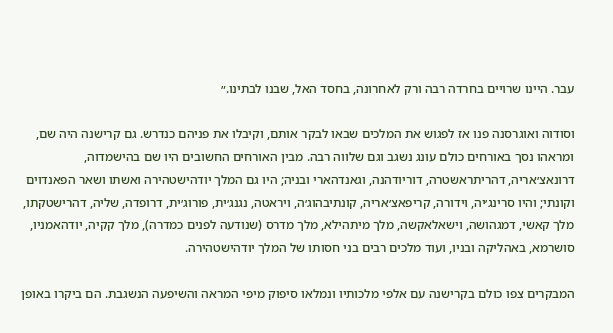עבר. היינו שרויים בחרדה רבה ורק לאחרונה, בחסד האל, שבנו לבתינו.״

וסודוה ואוגרסנה פנו אז לפגוש את המלכים שבאו לבקר אותם, וקיבלו את פניהם כנדרש. גם קרישנה היה שם, ומראהו נסך באורחים כולם עונג נשגב וגם שלווה רבה. מבין האורחים החשובים היו שם בהישמדוה, דרונאצ׳אריה, דהריתראשטרה, דוריודהנה, וגאנדהארי ובניה; היו גם המלך יודהישטהירה ואשתו ושאר הפאנדוים וקונתי; והיו סרינג׳יה, וידורה, קריפאצ׳אריה, קונתיבהוג׳ה, ויראטה, נגנג׳ית, פורוג׳ית, דרופדה, שליה, דהרישטקתו, מלך קאשי, דמגהושה, וישאלאקשה, מלך מיתהילא, מלך מדרס (שנודעה לפנים כמדרה), מלך קקיה, יודהאמניו, סושרמא, באהליקה ובניו, ועוד מלכים רבים בני חסותו של המלך יודהישטהירה.

המבקרים צפו כולם בקרישנה עם אלפי מלכותיו ונמלאו סיפוק מיפי המראה והשיפעה הנשגבת. הם ביקרו באופן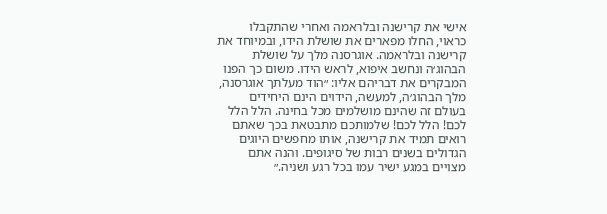אישי את קרישנה ובלראמה ואחרי שהתקבלו כראוי, החלו מפארים את שושלת הידו, ובמיוחד את קרישנה ובלראמה. אוגרסנה מלך על שושלת הבהוג׳ה ונחשב איפוא, לראש הידו. משום כך הפנו המבקרים את דבריהם אליו: ״הוד מעלתך אוגרסנה, מלך הבהוג׳ה, למעשה, הידוים הינם היחידים בעולם זה שהינם מושלמים מכל בחינה. הלל הלל לכם! הלל לכם! שלמותכם מתבטאת בכך שאתם רואים תמיד את קרישנה, אותו מחפשים היוגים הגדולים בשנים רבות של סיגופים. והנה אתם מצויים במגע ישיר עמו בכל רגע ושניה.״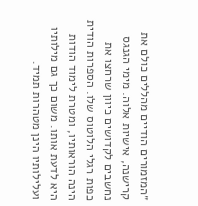״המזמורים הודיים מהללים כולם את קרישנה, אישיות אלוה. מימי הגנגס נחשבים לקדושים כיוון שרחצו את כפות רגלי הלוטוס שלו. הספרות הודית הינה הוראותיו, ומטרת לימוד הודות היא לדעת אותו. משום כך גם מילותיו ועלילותיו הינן מטהרות תמיד.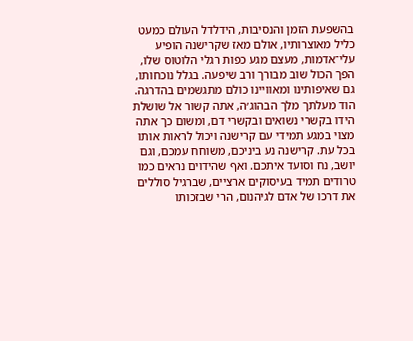בהשפעת הזמן והנסיבות, הידלדל העולם כמעט כליל מאוצרותיו, אולם מאז שקרישנה הופיע עלי־אדמות, מעצם מגע כפות רגלי הלוטוס שלו, הפך הכול שוב מבורך ורב שיפעה. בגלל נוכחותו, גם שאיפותינו ומאוויינו כולם מתגשמים בהדרגה. הוד מעלתך מלך הבהוג׳ה, אתה קשור אל שושלת הידו בקשרי נשואים ובקשרי דם, ומשום כך אתה מצוי במגע תמידי עם קרישנה ויכול לראות אותו בכל עת. קרישנה נע ביניכם, משוחח עמכם, וגם יושב, נח וסועד איתכם. ואף שהידוים נראים כמו טרודים תמיד בעיסוקים ארציים, שברגיל סוללים את דרכו של אדם לגיהנום, הרי שבזכותו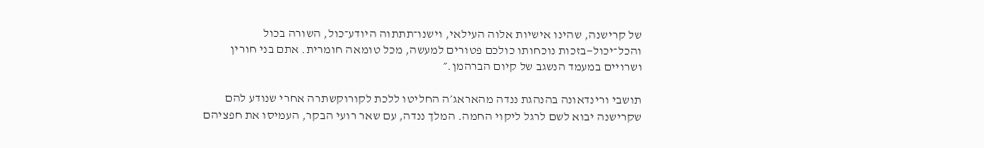של קרישנה, שהינו אישיות אלוה העילאי, וישנו־תתתוה היודע־כול, השורה בכול והכל־יכול—בזכות נוכחותו כולכם פטורים למעשה, מכל טומאה חומרית. אתם בני חורין ושרויים במעמד הנשגב של קיום הברהמן.״

תושבי ורינדאונה בהנהגת ננדה מהאראג׳ה החליטו ללכת לקורוקשתרה אחרי שנודע להם שקרישנה יבוא לשם לרגל ליקוי החמה. המלך ננדה, עם שאר רועי הבקר, העמיסו את חפציהם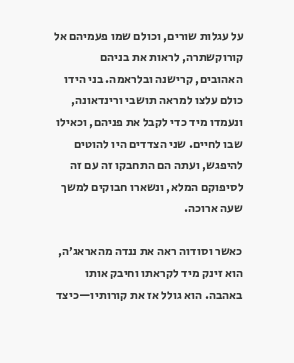על עגלות שורים, וכולם שמו פעמיהם אל קורוקשתרה, לראות את בניהם האהובים, קרישנה ובלראמה. בני הידו כולם עלצו למראה תושבי ורינדאונה, ונעמדו מיד כדי לקבל את פניהם, וכאילו שבו לחיים. שני הצדדים היו להוטים להיפגש, ועתה הם התחבקו זה עם זה לסיפוקם המלא, ונשארו חבוקים למשך שעה ארוכה.

כאשר וסודוה ראה את ננדה מהאראג׳ה, הוא זינק מיד לקראתו וחיבק אותו באהבה. הוא גולל אז את קורותיו—כיצד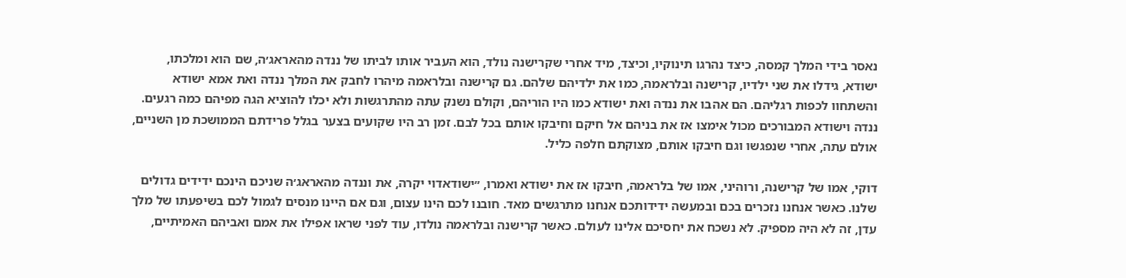נאסר בידי המלך קמסה, כיצד נהרגו תינוקיו, וכיצד, מיד אחרי שקרישנה נולד, הוא העביר אותו לביתו של ננדה מהאראג׳ה, שם הוא ומלכתו, ישודא, גידלו את שני ילדיו, קרישנה ובלראמה, כמו את ילדיהם שלהם. גם קרישנה ובלראמה מיהרו לחבק את המלך ננדה ואת אמא ישודא והשתחוו לכפות רגליהם. הם אהבו את ננדה ואת ישודא כמו היו הוריהם, וקולם נשנק עתה מהתרגשות ולא יכלו להוציא הגה מפיהם כמה רגעים. ננדה וישודא המבורכים מכול אימצו אז את בניהם אל חיקם וחיבקו אותם בכל לבם. זמן רב היו שקועים בצער בגלל פרידתם הממושכת מן השניים, אולם עתה, אחרי שנפגשו וגם חיבקו אותם, מצוקתם חלפה כליל.

דוקי, אמו של קרישנה, ורוהיני, אמו של בלראמה, חיבקו אז את ישודא ואמרו, ״ישודאדוי יקרה, את וננדה מהאראג׳ה שניכם הינכם ידידים גדולים שלנו. כאשר אנחנו נזכרים בכם ובמעשה ידידותכם אנחנו מתרגשים מאד. חובנו לכם הינו עצום, וגם אם היינו מנסים לגמול לכם בשיפעתו של מלך עדן, זה לא היה מספיק. לא נשכח את יחסיכם אלינו לעולם. כאשר קרישנה ובלראמה נולדו, עוד לפני שראו אפילו את אמם ואביהם האמיתיים,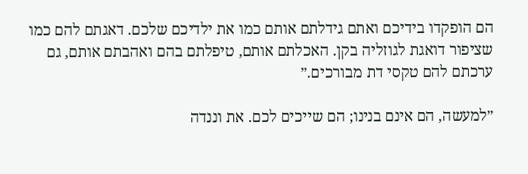הם הופקדו בידיכם ואתם גידלתם אותם כמו את ילדיכם שלכם. דאגתם להם כמו שציפור דואגת לגוזליה בקן. האכלתם אותם, טיפלתם בהם ואהבתם אותם, גם ערכתם להם טקסי דת מבורכים.״

״למעשה, הם אינם בנינו; הם שייכים לכם. את וננדה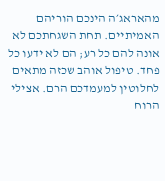מהאראג׳ה הינכם הוריהם האמיתיים. תחת השגחתכם לא אונה להם כל רע; הם לא ידעו כל פחד. טיפול אוהב שכזה מתאים לחלוטין למעמדכם הרם. אצילי הרוח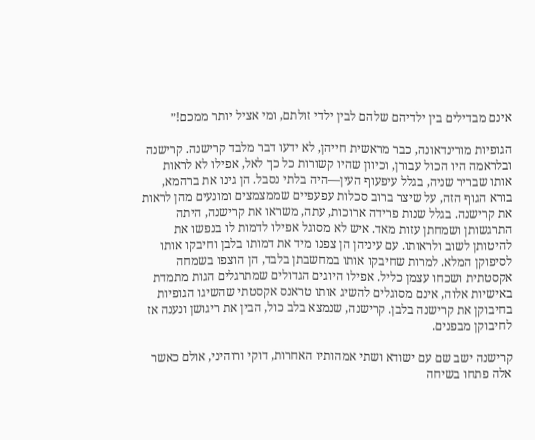אינם מבדילים בין ילדיהם שלהם לבין ילדי זולתם, ומי אציל יותר ממכם!״

הגופיות מורינדאונה, כבר מראשית חייהן, לא ידעו דבר מלבד קרישנה. קרישנה ובלראמה היו הכול עבורן, וכיוון שהיו קשורות כל כך לאל, אפילו לא לראות אותו שבריר שניה, בגלל עיפעוף העין—היה בלתי נסבל. הן גינו את ברהמא, בורא הגוף הזה, על שיצר ברוב סכלות עפעפיים שממצמצים ומונעים מהן לראות את קרישנה. בגלל שנות פרידה ארוכות, עתה, משראו את קרישנה, היתה התרגשותן ושמחתן עזות מאד. איש לא מסוגל אפילו לדמות לו בנפשו את להיטותן לשוב ולראותו. עם עיניהן הן צפנו מיד את דמותו בלבן וחיבקו אותו לסיפוקן המלא. למרות שחיבקו אותו במחשבתן בלבד, הן הוצפו בשמחה אקסטתית ושכחו עצמן כליל. אפילו היוגים הגדולים שמתרגלים הגות מתמדת באישיות אלוה, אינם מסוגלים להשיג אותו טראנס אקסטתי שהשיגו הגופיות בחיבוקן את קרישנה בלבן. קרישנה, שנמצא בלב כול, הבין את ריגושן ונענה אז לחיבוקן מבפנים.

קרישנה ישב שם עם ישודא ושתי אמהותיו האחרות, דוקי ורוהיני, אולם כאשר אלה פתחו בשיחה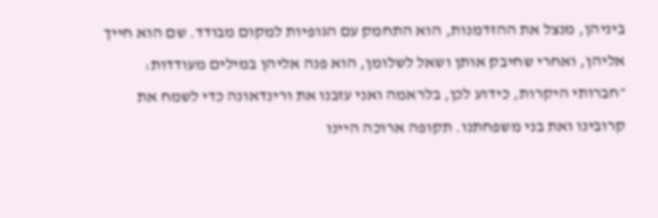ביניהן, מנצל את ההזדמנות, הוא התחמק עם הגופיות למקום מבודד. שם הוא חייך אליהן, ואחרי שחיבק אותן ושאל לשלומן, הוא פנה אליהן במילים מעודדות: ״חברותי היקרות, כידוע לכן, בלראמה ואני עזבנו את ורינדאונה כדי לשמח את קרובינו ואת בני משפחתנו. תקופה ארוכה היינו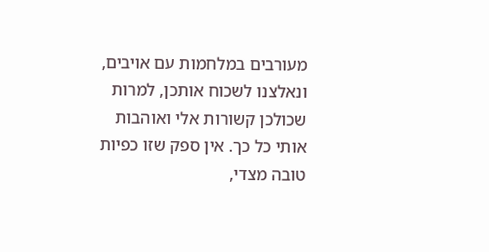מעורבים במלחמות עם אויבים, ונאלצנו לשכוח אותכן, למרות שכולכן קשורות אלי ואוהבות אותי כל כך. אין ספק שזו כפיות טובה מצדי,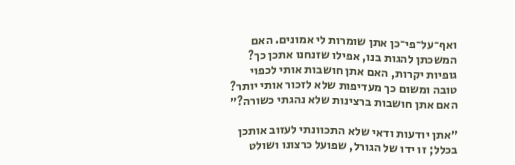ואף־על־פי־כן אתן שומרות לי אמונים. האם המשכתן להגות בנו, אפילו שזנחנו אתכן כך? גופיות יקרות, האם אתן חושבות אותי לכפוי טובה ומשום כך מעדיפות שלא לזכור אותי יותר? האם אתן חושבות ברצינות שלא נהגתי כשורה?״

״אתן יודעות ודאי שלא התכוונתי לעזוב אותכן בכלל; זו ידו של הגורל, שפועל כרצונו ושולט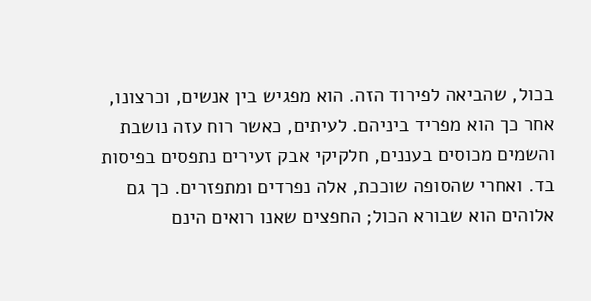בכול, שהביאה לפירוד הזה. הוא מפגיש בין אנשים, וכרצונו, אחר כך הוא מפריד ביניהם. לעיתים, כאשר רוח עזה נושבת והשמים מכוסים בעננים, חלקיקי אבק זעירים נתפסים בפיסות בד. ואחרי שהסופה שוככת, אלה נפרדים ומתפזרים. כך גם אלוהים הוא שבורא הכול; החפצים שאנו רואים הינם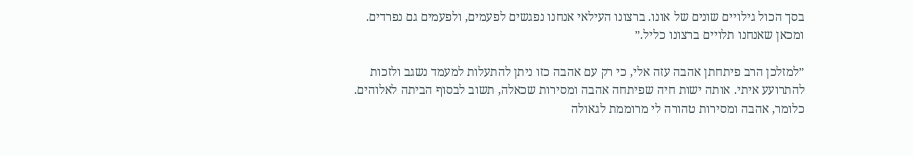בסך הכול גילויים שונים של אונו. ברצונו העילאי אנחנו נפגשים לפעמים, ולפעמים גם נפרדים. ומכאן שאנחנו תלויים ברצונו כליל.״

״למזלכן הרב פיתחתן אהבה עזה אלי, כי רק עם אהבה כזו ניתן להתעלות למעמד נשגב ולזכות להתרועע איתי. אותה ישות חיה שפיתחה אהבה ומסירות שכאלה, תשוב לבסוף הביתה לאלוהים. כלומר, אהבה ומסירות טהורה לי מרוממת לגאולה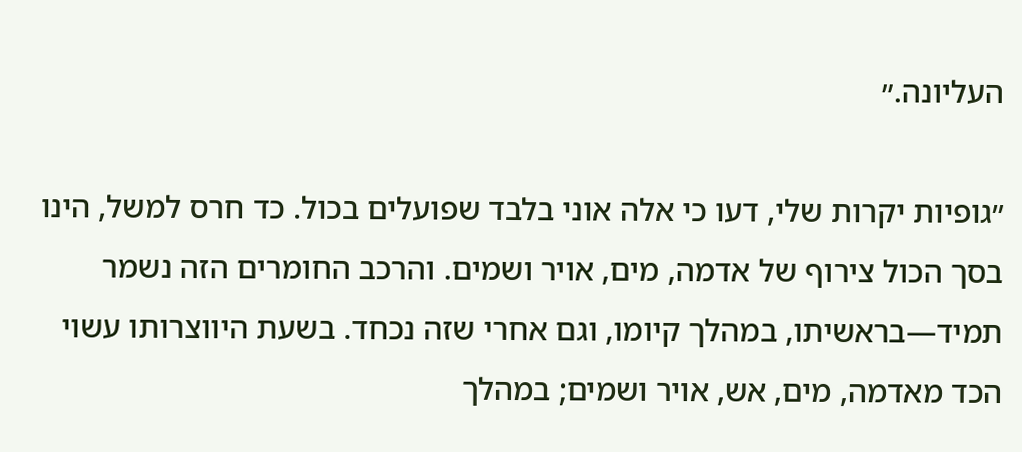העליונה.״

״גופיות יקרות שלי, דעו כי אלה אוני בלבד שפועלים בכול. כד חרס למשל, הינו בסך הכול צירוף של אדמה, מים, אויר ושמים. והרכב החומרים הזה נשמר תמיד—בראשיתו, במהלך קיומו, וגם אחרי שזה נכחד. בשעת היווצרותו עשוי הכד מאדמה, מים, אש, אויר ושמים; במהלך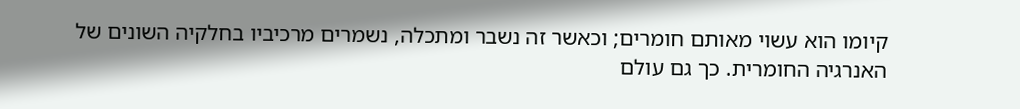קיומו הוא עשוי מאותם חומרים; וכאשר זה נשבר ומתכלה, נשמרים מרכיביו בחלקיה השונים של האנרגיה החומרית. כך גם עולם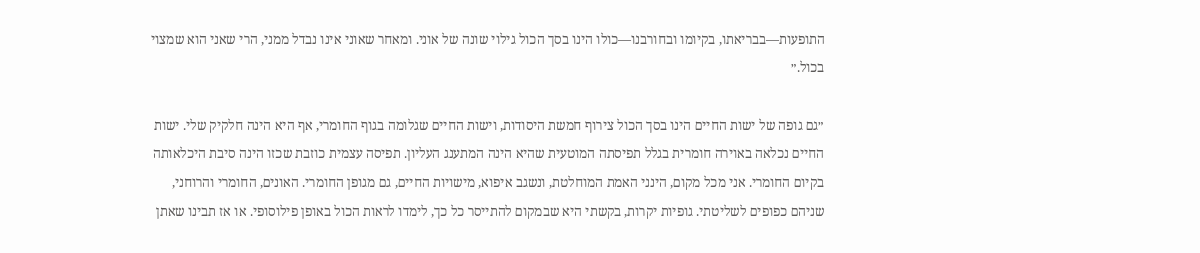התופעות—בבריאתו, בקיומו ובחורבנו—כולו הינו בסך הכול גילוי שונה של אוני. ומאחר שאוני אינו נבדל ממני, הרי שאני הוא שמצוי בכול.״

״גם גופה של ישות החיים הינו בסך הכול צירוף חמשת היסודות, וישות החיים שגלומה בגוף החומרי, אף היא הינה חלקיק שלי. ישות החיים נכלאה באוירה חומרית בגלל תפיסתה המוטעית שהיא הינה המתענג העליון. תפיסה עצמית כוזבת שכזו הינה סיבת היכלאותה בקיום החומרי. אני מכל מקום, הינני האמת המוחלטת, ונשגב איפוא, מישויות החיים, גם מגופן החומרי. האונים, החומרי והרוחני, שניהם כפופים לשליטתי. גופיות יקרות, בקשתי היא שבמקום להתייסר כל כך, לימדו לראות הכול באופן פילוסופי. או אז תבינו שאתן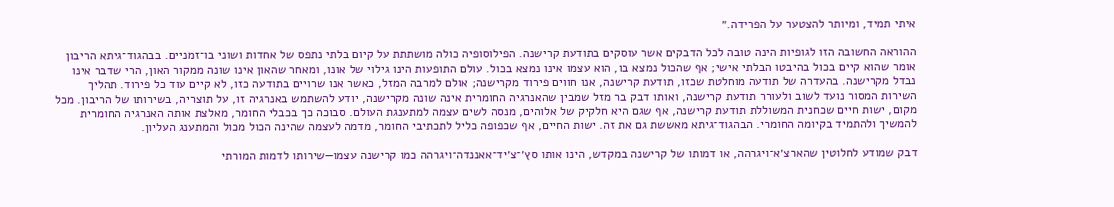איתי תמיד, ומיותר להצטער על הפרידה.״

ההוראה החשובה הזו לגופיות הינה טובה לכל הדבקים אשר עוסקים בתודעת קרישנה. הפילוסופיה כולה מושתתת על קיום בלתי נתפס של אחדות ושוני בו־זמניים. בבהגוד־גיתא הריבון אומר שהוא קיים בכול בהיבטו הבלתי אישי; אף שהכול נמצא בו, הוא עצמו אינו נמצא בכול. עולם התופעות הינו גילוי של אונו, ומאחר שהאון אינו שונה ממקור האון, הרי שדבר אינו נבדל מקרישנה. בהעדרה של תודעה מוחלטת שכזו, תודעת קרישנה, אנו חווים פירוד מקרישנה; אולם למרבה המזל, כאשר אנו שרויים בתודעה כזו, לא קיים עוד כל פירוד. תהליך השירות המסור נועד לשוב ולעורר תודעת קרישנה, ואותו דבק בר מזל שמבין שהאנרגיה החומרית אינה שונה מקרישנה, יודע להשתמש באנרגיה זו, על תוצריה, בשירותו של הריבון. מכל מקום, ישות חיים שכחנית המשוללת תודעת קרישנה, אף שגם היא חלקיק של אלוהים, מנסה לשים עצמה למתענגת העולם. סבוכה כך בכבלי החומר, מאלצת אותה האנרגיה החומרית להמשיך ולהתמיד בקיומה החומרי. הבהגוד־גיתא מאששת גם את זה. ישות החיים, אף שכפופה כליל לתכתיבי החומר, מדמה לעצמה שהינה הכול מכול והמתענג העליון.

דבק שמודע לחלוטין שהארצ׳א־ויגרהה, או דמותו של קרישנה במקדש, הינו אותו סץ׳־צ׳יד־אאננדה־ויגרהה כמו קרישנה עצמו—שירותו לדמות המורתי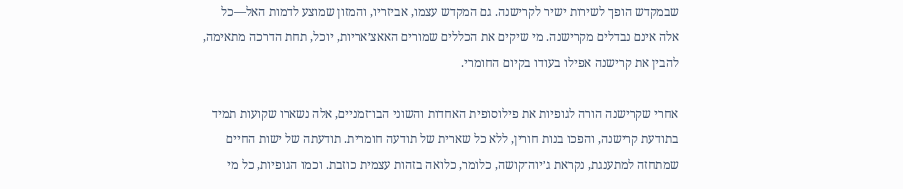שבמקדש הופך לשירות ישיר לקרישנה. גם המקדש עצמו, אביזריו, והמזון שמוצע לדמות האל—כל אלה אינם נבדלים מקרישנה. מי שיקים את הכללים שמורים האאצ׳אריות, יוכל, תחת הדרכה מתאימה, להבין את קרישנה אפילו בעודו בקיום החומרי.

אחרי שקרישנה הורה לגופיות את פילוסופית האחדות והשוני הבו־זמניים, אלה נשארו שקועות תמיד בתודעת קרישנה, והפכו בנות חורין, ללא כל שארית של תודעה חומרית. תודעתה של ישות החיים שמתחזה למתענגת, נקראת ג׳יוה־קושה, כלומר, כלואה בזהות עצמית כוזבת. וכמו הגופיות, כל מי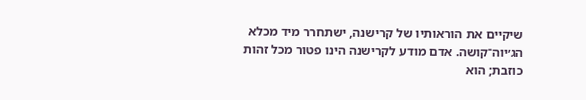שיקיים את הוראותיו של קרישנה, ישתחרר מיד מכלא הג׳יוה־קושה. אדם מודע לקרישנה הינו פטור מכל זהות כוזבת; הוא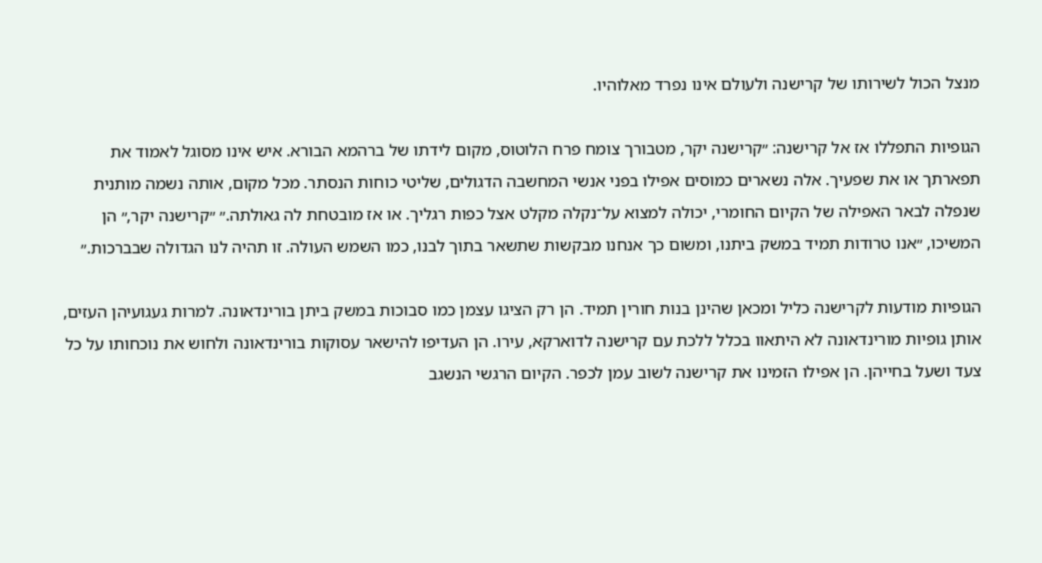מנצל הכול לשירותו של קרישנה ולעולם אינו נפרד מאלוהיו.

הגופיות התפללו אז אל קרישנה: ״קרישנה יקר, מטבורך צומח פרח הלוטוס, מקום לידתו של ברהמא הבורא. איש אינו מסוגל לאמוד את תפארתך או את שפעיך. אלה נשארים כמוסים אפילו בפני אנשי המחשבה הדגולים, שליטי כוחות הנסתר. מכל מקום, אותה נשמה מותנית שנפלה לבאר האפילה של הקיום החומרי, יכולה למצוא על־נקלה מקלט אצל כפות רגליך. או אז מובטחת לה גאולתה.״ ״קרישנה יקר,״ הן המשיכו, ״אנו טרודות תמיד במשק ביתנו, ומשום כך אנחנו מבקשות שתשאר בתוך לבנו, כמו השמש העולה. זו תהיה לנו הגדולה שבברכות.״

הגופיות מודעות לקרישנה כליל ומכאן שהינן בנות חורין תמיד. הן רק הציגו עצמן כמו סבוכות במשק ביתן בורינדאונה. למרות געגועיהן העזים, אותן גופיות מורינדאונה לא היתאוו בכלל ללכת עם קרישנה לדוארקא, עירו. הן העדיפו להישאר עסוקות בורינדאונה ולחוש את נוכחותו על כל צעד ושעל בחייהן. הן אפילו הזמינו את קרישנה לשוב עמן לכפר. הקיום הרגשי הנשגב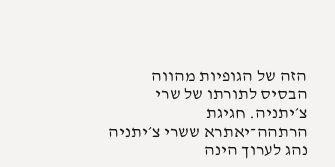הזה של הגופיות מהווה הבסיס לתורתו של שרי צ׳יתניה. חגיגת הרתהה־יאתרא ששרי צ׳יתניה נהג לערוך הינה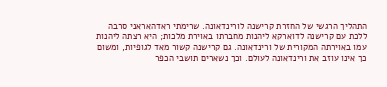התהליך הרגשי של החזרת קרישנה לורינדאונה. שרימתי ראדהאראני סרבה ללכת עם קרישנה לדוארקא ליהנות מחברתו באוירת מלכות; היא רצתה ליהנות עמו באוירתה המקורית של ורינדאונה. גם קרישנה קשור מאד לגופיות, ומשום כך אינו עוזב את ורינדאונה לעולם. וכך נשארים תושבי הכפר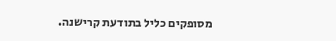מסופקים כליל בתודעת קרישנה.